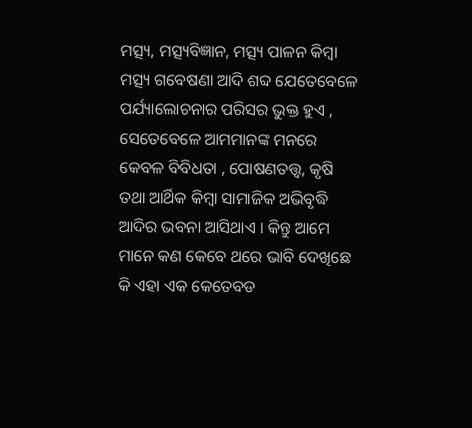ମତ୍ସ୍ୟ, ମତ୍ସ୍ୟବିଜ୍ଞାନ, ମତ୍ସ୍ୟ ପାଳନ କିମ୍ବା ମତ୍ସ୍ୟ ଗବେଷଣା ଆଦି ଶବ୍ଦ ଯେତେବେଳେ ପର୍ଯ୍ୟାଲୋଚନାର ପରିସର ଭୁକ୍ତ ହୁଏ , ସେତେବେଳେ ଆମମାନଙ୍କ ମନରେ କେବଳ ବିବିଧତା , ପୋଷଣତତ୍ତ୍ଵ, କୃଷି ତଥା ଆର୍ଥିକ କିମ୍ବା ସାମାଜିକ ଅଭିବୃଦ୍ଧି ଆଦିର ଭବନା ଆସିଥାଏ । କିନ୍ତୁ ଆମେ ମାନେ କଣ କେବେ ଥରେ ଭାବି ଦେଖିଛେ କି ଏହା ଏକ କେତେବଡ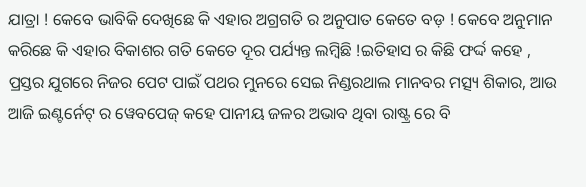ଯାତ୍ରା ! କେବେ ଭାବିକି ଦେଖିଛେ କି ଏହାର ଅଗ୍ରଗତି ର ଅନୁପାତ କେତେ ବଡ଼ ! କେବେ ଅନୁମାନ କରିଛେ କି ଏହାର ବିକାଶର ଗତି କେତେ ଦୂର ପର୍ଯ୍ୟନ୍ତ ଲମ୍ବିଛି !ଇତିହାସ ର କିଛି ଫର୍ଦ୍ଦ କହେ , ପ୍ରସ୍ତର ଯୁଗରେ ନିଜର ପେଟ ପାଇଁ ପଥର ମୁନରେ ସେଇ ନିଣ୍ଡରଥାଲ ମାନବର ମତ୍ସ୍ୟ ଶିକାର, ଆଉ ଆଜି ଇଣ୍ଟର୍ନେଟ୍ ର ୱେବପେଜ୍ କହେ ପାନୀୟ ଜଳର ଅଭାବ ଥିବା ରାଷ୍ଟ୍ର ରେ ବି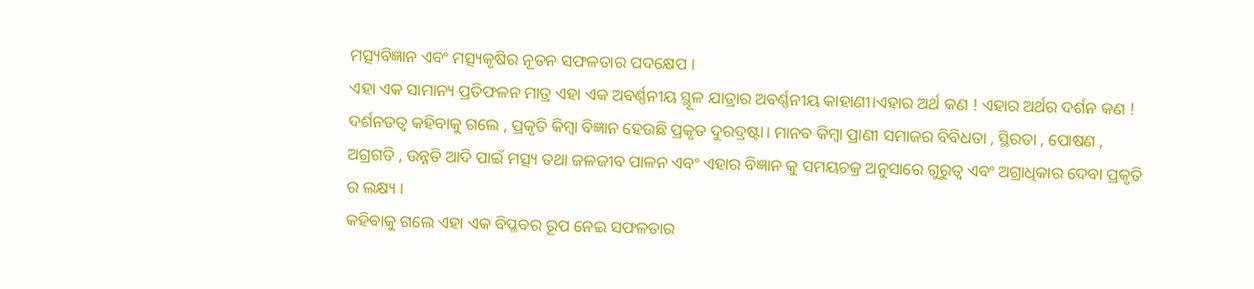ମତ୍ସ୍ୟବିଜ୍ଞାନ ଏବଂ ମତ୍ସ୍ୟକୃଷିର ନୂତନ ସଫଳତାର ପଦକ୍ଷେପ ।
ଏହା ଏକ ସାମାନ୍ୟ ପ୍ରତିଫଳନ ମାତ୍ର ଏହା ଏକ ଅବର୍ଣ୍ଣନୀୟ ସ୍ଥୂଳ ଯାତ୍ରାର ଅବର୍ଣ୍ଣନୀୟ କାହାଣୀ।ଏହାର ଅର୍ଥ କଣ ! ଏହାର ଅର୍ଥର ଦର୍ଶନ କଣ ! ଦର୍ଶନତତ୍ଵ କହିବାକୁ ଗଲେ , ପ୍ରକୃତି କିମ୍ବା ବିଜ୍ଞାନ ହେଉଛି ପ୍ରକୃତ ଦୁରଦ୍ରଷ୍ଟା। ମାନବ କିମ୍ବା ପ୍ରାଣୀ ସମାଜର ବିବିଧତା , ସ୍ଥିରତା , ପୋଷଣ , ଅଗ୍ରଗତି , ଉନ୍ନତି ଆଦି ପାଇଁ ମତ୍ସ୍ୟ ତଥା ଜଳଜୀବ ପାଳନ ଏବଂ ଏହାର ବିଜ୍ଞାନ କୁ ସମୟଚକ୍ର ଅନୁସାରେ ଗୁରୁତ୍ଵ ଏବଂ ଅଗ୍ରାଧିକାର ଦେବା ପ୍ରକୃତି ର ଲକ୍ଷ୍ୟ ।
କହିବାକୁ ଗଲେ ଏହା ଏକ ବିପ୍ଳବର ରୂପ ନେଇ ସଫଳତାର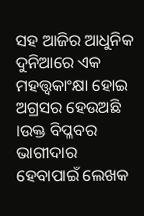ସହ ଆଜିର ଆଧୁନିକ ଦୁନିଆରେ ଏକ ମହତ୍ତ୍ଵକାଂକ୍ଷା ହୋଇ ଅଗ୍ରସର ହେଉଅଛି ।ଉକ୍ତ ବିପ୍ଳବର ଭାଗୀଦାର ହେବାପାଇଁ ଲେଖକ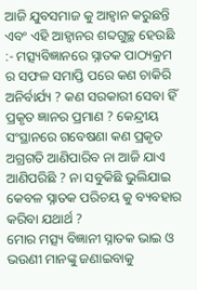ଆଜି ଯୁବସମାଜ କୁ ଆହ୍ଵାନ କରୁଛନ୍ତି ଏବଂ ଏହି ଆହ୍ବାନର ଶବ୍ଦଗୁଚ୍ଛ ହେଉଛି :- ମତ୍ସ୍ୟବିଜ୍ଞାନରେ ସ୍ନାତକ ପାଠ୍ୟକ୍ରମ ର ସଫଳ ସମାପ୍ତି ପରେ କଣ ଚାକିରି ଅନିର୍ବାର୍ଯ୍ୟ ? କଣ ସରକାରୀ ସେବା ହିଁ ପ୍ରକୃତ ଜ୍ଞାନର ପ୍ରମାଣ ? କେନ୍ଦ୍ରୀୟ ସଂସ୍ଥାନରେ ଗବେଷଣା କଣ ପ୍ରକୃତ ଅଗ୍ରଗତି ଆଣିପାରିବ ନା ଆଜି ଯାଏ ଆଣିପରିଛି ? ନା ସବୁକିଛି ଭୁଲିଯାଇ କେବଳ ସ୍ନାତକ ପରିଚୟ କୁ ବ୍ୟବହାର କରିବା ଯଥାର୍ଥ ?
ମୋର ମତ୍ସ୍ୟ ବିଜ୍ଞାନୀ ସ୍ନାତକ ଭାଇ ଓ ଭଉଣୀ ମାନଙ୍କୁ ଜଣାଇବାକୁ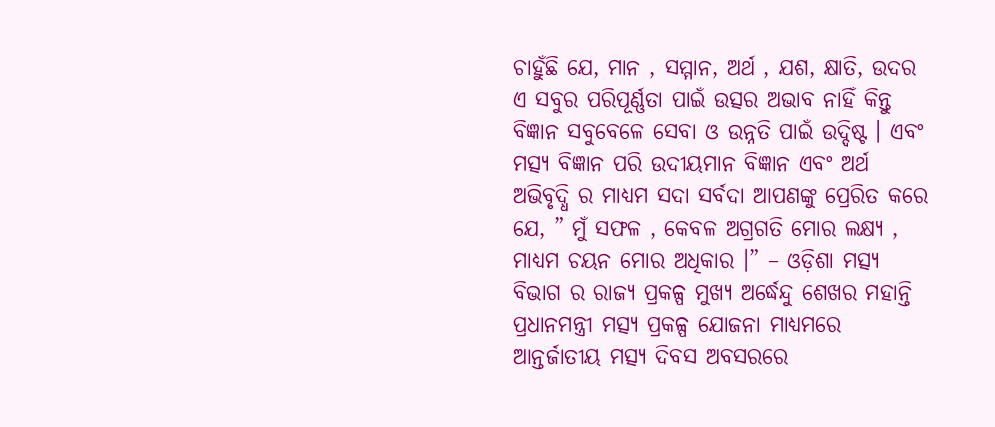ଚାହୁଁଛି ଯେ, ମାନ , ସମ୍ମାନ, ଅର୍ଥ , ଯଶ, କ୍ଷାତି, ଉଦର ଏ ସବୁର ପରିପୂର୍ଣ୍ଣତା ପାଇଁ ଉତ୍ସର ଅଭାବ ନାହିଁ କିନ୍ତୁ ବିଜ୍ଞାନ ସବୁବେଳେ ସେବା ଓ ଉନ୍ନତି ପାଇଁ ଉଦ୍ଦିଷ୍ଟ । ଏବଂ ମତ୍ସ୍ୟ ବିଜ୍ଞାନ ପରି ଉଦୀୟମାନ ବିଜ୍ଞାନ ଏବଂ ଅର୍ଥ ଅଭିବୃଦ୍ଧି ର ମାଧ୍ୟମ ସଦା ସର୍ବଦା ଆପଣଙ୍କୁ ପ୍ରେରିତ କରେ ଯେ, ” ମୁଁ ସଫଳ , କେବଳ ଅଗ୍ରଗତି ମୋର ଲକ୍ଷ୍ୟ , ମାଧ୍ୟମ ଚୟନ ମୋର ଅଧିକାର ।” – ଓଡ଼ିଶା ମତ୍ସ୍ୟ ବିଭାଗ ର ରାଜ୍ୟ ପ୍ରକଳ୍ପ ମୁଖ୍ୟ ଅର୍ଦ୍ଧେନ୍ଦୁ ଶେଖର ମହାନ୍ତି ପ୍ରଧାନମନ୍ତ୍ରୀ ମତ୍ସ୍ୟ ପ୍ରକଳ୍ପ ଯୋଜନା ମାଧ୍ୟମରେ ଆନ୍ତର୍ଜାତୀୟ ମତ୍ସ୍ୟ ଦିବସ ଅବସରରେ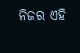ନିଜର ଏହି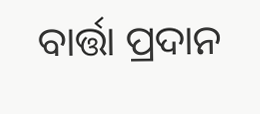ବାର୍ତ୍ତା ପ୍ରଦାନ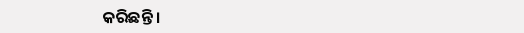କରିଛନ୍ତି ।